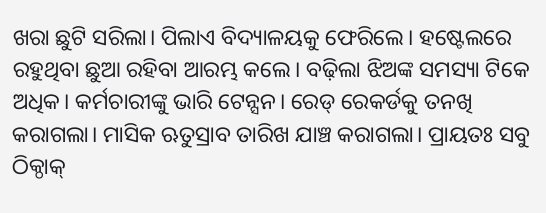ଖରା ଛୁଟି ସରିଲା। ପିଲାଏ ବିଦ୍ୟାଳୟକୁ ଫେରିଲେ। ହଷ୍ଟେଲରେ ରହୁଥିବା ଛୁଆ ରହିବା ଆରମ୍ଭ କଲେ। ବଢ଼ିଲା ଝିଅଙ୍କ ସମସ୍ୟା ଟିକେ ଅଧିକ। କର୍ମଚାରୀଙ୍କୁ ଭାରି ଟେନ୍ସନ। ରେଡ୍ ରେକର୍ଡକୁ ତନଖି କରାଗଲା। ମାସିକ ଋତୁସ୍ରାବ ତାରିଖ ଯାଞ୍ଚ କରାଗଲା। ପ୍ରାୟତଃ ସବୁ ଠିକ୍ଠାକ୍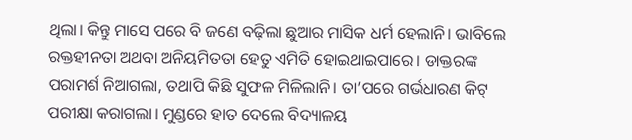ଥିଲା। କିନ୍ତୁ ମାସେ ପରେ ବି ଜଣେ ବଢ଼ିଲା ଛୁଆର ମାସିକ ଧର୍ମ ହେଲାନି। ଭାବିଲେ ରକ୍ତହୀନତା ଅଥବା ଅନିୟମିତତା ହେତୁ ଏମିତି ହୋଇଥାଇପାରେ। ଡାକ୍ତରଙ୍କ ପରାମର୍ଶ ନିଆଗଲା, ତଥାପି କିଛି ସୁଫଳ ମିଳିଲାନି। ତା’ପରେ ଗର୍ଭଧାରଣ କିଟ୍ ପରୀକ୍ଷା କରାଗଲା। ମୁଣ୍ଡରେ ହାତ ଦେଲେ ବିଦ୍ୟାଳୟ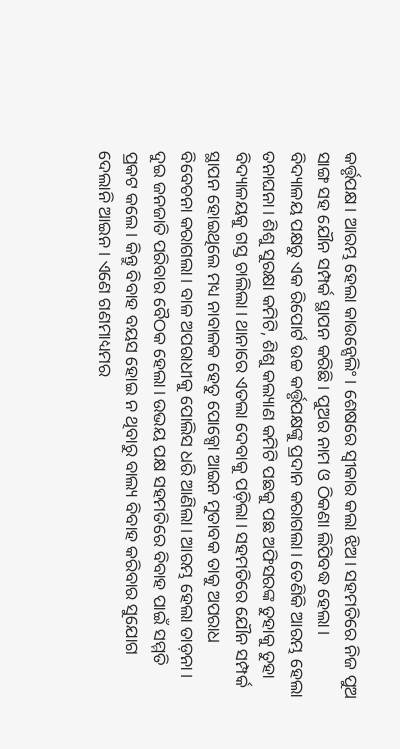କର୍ତ୍ତୃପକ୍ଷ। ଆରମ୍ଭ ହେଲା କାଉନ୍ସେଲିଂ। ଶେଷରେ ସ୍ବୀକାର କଲା ଝିଅ। ସହମତିରେ ନିଜ ପୁଅ ସାଙ୍ଗ ସହ ଯୌନ ସମ୍ପର୍କ ସ୍ଥାପନ କରିଛି। ପୁଅର ନାମ ଓ ଠିକଣା ଲିପିବଦ୍ଧ ହେଲା। ବିଦ୍ୟାଳୟ ପକ୍ଷରୁ ଏକ ରିପୋର୍ଟ ଉଚ୍ଚ କର୍ତ୍ତୃପକ୍ଷଙ୍କୁ ପ୍ରଦାନ କରାଗଲା। ତେଣିକି ଆରମ୍ଭ ହେଲା ତନାଘନା। ଶିଶୁ ସୁରକ୍ଷା କମିଟି, ଶିଶୁ କଲ୍ୟାଣ କମିଟି ପଛକୁ ପଛ ଅଫିସରଙ୍କ ତୁହାକୁ ତୁହା ବିଦ୍ୟାଳୟକୁ ଗସ୍ତ ଚାଲିଲା। ଥାନାରେ ଏତଲା ଦେବାକୁ ପଡ଼ିଲା। ସହମତିରେ ଯୌନ ସମ୍ପର୍କ ସ୍ଥାପନ ହୋଇଥିଲେ ମଧ୍ୟ ନାବାଳକ ହେତୁ ପୋକ୍ସୋ ଆଇନ ମୁତାବକ ତାକୁ ଅପରାଧ ବିବେଚନା କରାଗଲା। ବାଳ ଅପରାଧୀକୁ ପୋଲିସ ଧରି ଆଣିଲା। ଆରମ୍ଭ ହେଲା ତାଡ଼ନା। ଦୁଇ ଜନଜାତି ପରିବାର ବୈଠକ ହେଲା। ଉଭୟ ପକ୍ଷ ସହମତିରେ ବିବାହ ପାଇଁ ସମ୍ମତି ପ୍ରକଟ କଲେ। କିନ୍ତୁ ବିବାହ ବୟସ ହୋଇ ନ ଥିବାରୁ ବାଲ୍ୟ ବିବାହ କରିବାର ସୁଯୋଗ ଦେଲାନି ଆଇନ। ଏଣେ ଗଣମାଧ୍ୟମର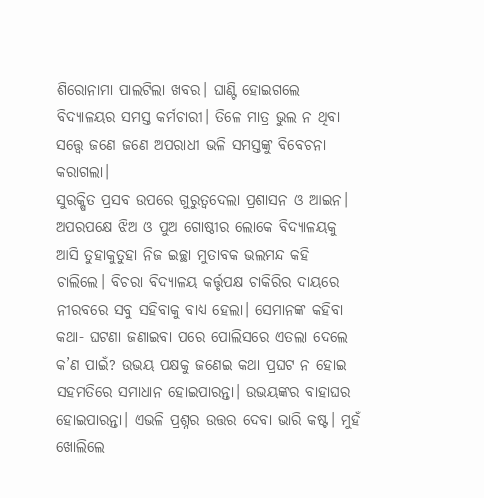ଶିରୋନାମା ପାଲଟିଲା ଖବର। ଘାଣ୍ଟି ହୋଇଗଲେ ବିଦ୍ୟାଳୟର ସମସ୍ତ କର୍ମଚାରୀ। ତିଳେ ମାତ୍ର ଭୁଲ ନ ଥିବା ସତ୍ତ୍ୱେ ଜଣେ ଜଣେ ଅପରାଧୀ ଭଳି ସମସ୍ତଙ୍କୁ ବିବେଚନା କରାଗଲା।
ସୁରକ୍ଷିତ ପ୍ରସବ ଉପରେ ଗୁରୁତ୍ୱଦେଲା ପ୍ରଶାସନ ଓ ଆଇନ। ଅପରପକ୍ଷେ ଝିଅ ଓ ପୁଅ ଗୋଷ୍ଠୀର ଲୋକେ ବିଦ୍ୟାଳୟକୁ ଆସି ତୁହାକୁତୁହା ନିଜ ଇଚ୍ଛା ମୁତାବକ ଭଲମନ୍ଦ କହି ଚାଲିଲେ। ବିଚରା ବିଦ୍ୟାଳୟ କର୍ତ୍ତୃପକ୍ଷ ଚାକିରିର ଦାୟରେ ନୀରବରେ ସବୁ ସହିବାକୁ ବାଧ୍ୟ ହେଲା। ସେମାନଙ୍କ କହିବା କଥା- ଘଟଣା ଜଣାଇବା ପରେ ପୋଲିସରେ ଏତଲା ଦେଲେ କ’ଣ ପାଇଁ? ଉଭୟ ପକ୍ଷକୁ ଜଣେଇ କଥା ପ୍ରଘଟ ନ ହୋଇ ସହମତିରେ ସମାଧାନ ହୋଇପାରନ୍ତା। ଉଭୟଙ୍କର ବାହାଘର ହୋଇପାରନ୍ତା। ଏଭଳି ପ୍ରଶ୍ନର ଉତ୍ତର ଦେବା ଭାରି କଷ୍ଟ। ମୁହଁ ଖୋଲିଲେ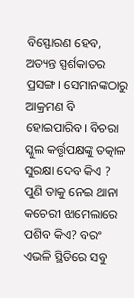ବିସ୍ଫୋରଣ ହେବ, ଅତ୍ୟନ୍ତ ସ୍ପର୍ଶକାତର ପ୍ରସଙ୍ଗ। ସେମାନଙ୍କଠାରୁ ଆକ୍ରମଣ ବି ହୋଇପାରିବ। ବିଚରା ସ୍କୁଲ କର୍ତ୍ତୃପକ୍ଷଙ୍କୁ ତତ୍କାଳ ସୁରକ୍ଷା ଦେବ କିଏ ? ପୁଣି ତାକୁ ନେଇ ଥାନା କଚେରୀ ଝାମେଲାରେ ପଶିବ କିଏ? ବରଂ ଏଭଳି ସ୍ଥିତିରେ ସବୁ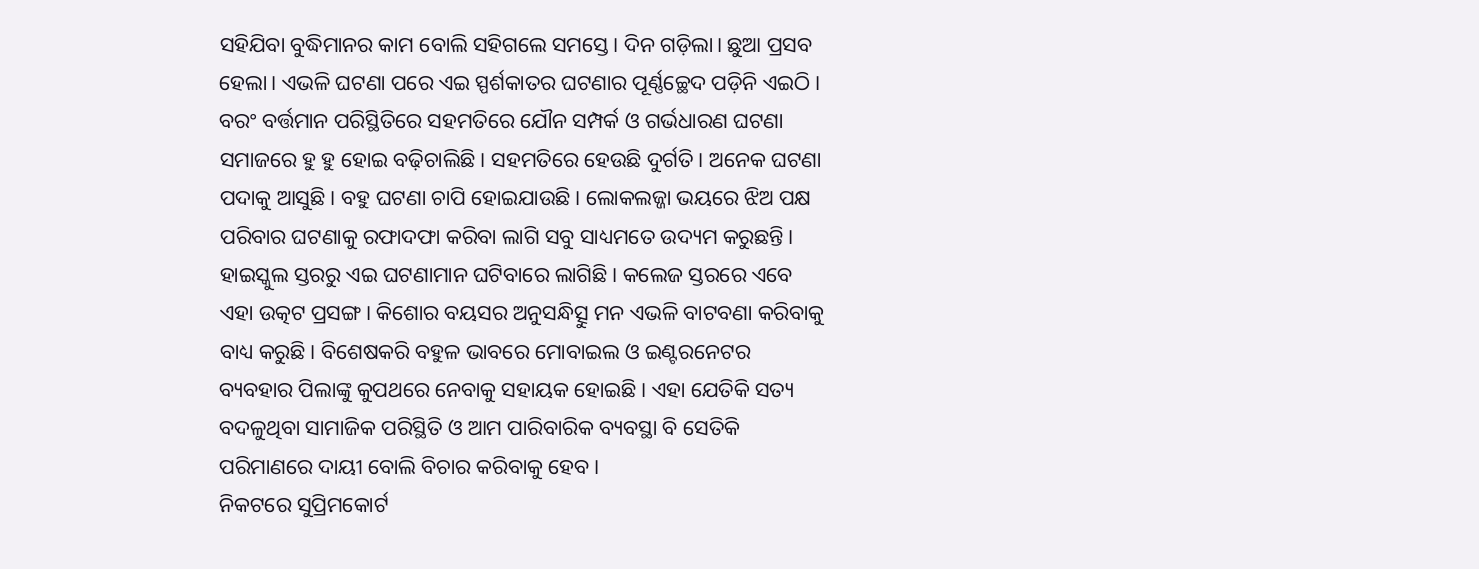ସହିଯିବା ବୁଦ୍ଧିମାନର କାମ ବୋଲି ସହିଗଲେ ସମସ୍ତେ। ଦିନ ଗଡ଼ିଲା। ଛୁଆ ପ୍ରସବ ହେଲା। ଏଭଳି ଘଟଣା ପରେ ଏଇ ସ୍ପର୍ଶକାତର ଘଟଣାର ପୂର୍ଣ୍ଣଚ୍ଛେଦ ପଡ଼ିନି ଏଇଠି। ବରଂ ବର୍ତ୍ତମାନ ପରିସ୍ଥିତିରେ ସହମତିରେ ଯୌନ ସମ୍ପର୍କ ଓ ଗର୍ଭଧାରଣ ଘଟଣା ସମାଜରେ ହୁ ହୁ ହୋଇ ବଢ଼ିଚାଲିଛି। ସହମତିରେ ହେଉଛି ଦୁର୍ଗତି। ଅନେକ ଘଟଣା ପଦାକୁ ଆସୁଛି। ବହୁ ଘଟଣା ଚାପି ହୋଇଯାଉଛି। ଲୋକଲଜ୍ଜା ଭୟରେ ଝିଅ ପକ୍ଷ ପରିବାର ଘଟଣାକୁ ରଫାଦଫା କରିବା ଲାଗି ସବୁ ସାଧ୍ୟମତେ ଉଦ୍ୟମ କରୁଛନ୍ତି। ହାଇସ୍କୁଲ ସ୍ତରରୁ ଏଇ ଘଟଣାମାନ ଘଟିବାରେ ଲାଗିଛି। କଲେଜ ସ୍ତରରେ ଏବେ ଏହା ଉତ୍କଟ ପ୍ରସଙ୍ଗ। କିଶୋର ବୟସର ଅନୁସନ୍ଧିତ୍ସୁ ମନ ଏଭଳି ବାଟବଣା କରିବାକୁ ବାଧ୍ୟ କରୁଛି। ବିଶେଷକରି ବହୁଳ ଭାବରେ ମୋବାଇଲ ଓ ଇଣ୍ଟରନେଟର ବ୍ୟବହାର ପିଲାଙ୍କୁ କୁପଥରେ ନେବାକୁ ସହାୟକ ହୋଇଛି। ଏହା ଯେତିକି ସତ୍ୟ ବଦଳୁଥିବା ସାମାଜିକ ପରିସ୍ଥିତି ଓ ଆମ ପାରିବାରିକ ବ୍ୟବସ୍ଥା ବି ସେତିକି ପରିମାଣରେ ଦାୟୀ ବୋଲି ବିଚାର କରିବାକୁ ହେବ।
ନିକଟରେ ସୁପ୍ରିମକୋର୍ଟ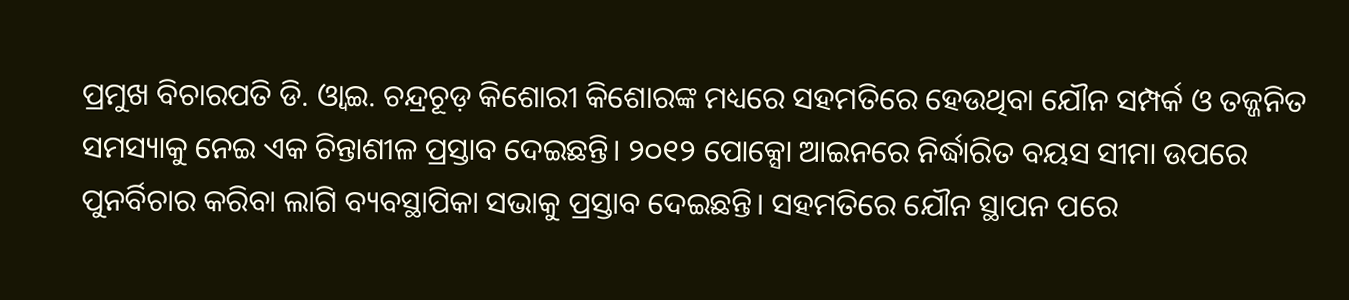ପ୍ରମୁଖ ବିଚାରପତି ଡି. ଓ୍ବାଇ. ଚନ୍ଦ୍ରଚୂଡ଼ କିଶୋରୀ କିଶୋରଙ୍କ ମଧ୍ୟରେ ସହମତିରେ ହେଉଥିବା ଯୌନ ସମ୍ପର୍କ ଓ ତଜ୍ଜନିତ ସମସ୍ୟାକୁ ନେଇ ଏକ ଚିନ୍ତାଶୀଳ ପ୍ରସ୍ତାବ ଦେଇଛନ୍ତି। ୨୦୧୨ ପୋକ୍ସୋ ଆଇନରେ ନିର୍ଦ୍ଧାରିତ ବୟସ ସୀମା ଉପରେ ପୁନର୍ବିଚାର କରିବା ଲାଗି ବ୍ୟବସ୍ଥାପିକା ସଭାକୁ ପ୍ରସ୍ତାବ ଦେଇଛନ୍ତି। ସହମତିରେ ଯୌନ ସ୍ଥାପନ ପରେ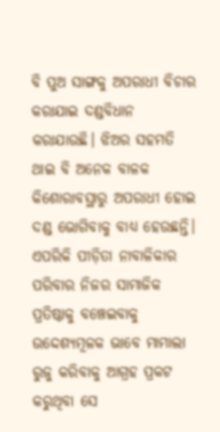ବି ପୁଅ ସାଙ୍ଗକୁ ଅପରାଧୀ ବିଚାର କରାଯାଇ ଦଣ୍ଡବିଧାନ କରାଯାଉଛି। ଝିଅର ସହମତି ଥାଇ ବି ଅନେକ ବାଳକ କିଶୋରାବସ୍ଥାରୁ ଅପରାଧୀ ହୋଇ ଦଣ୍ଡ ଭୋଗିବାକୁ ବାଧ୍ୟ ହେଉଛନ୍ତି। ଏପରିକି ପୀଡ଼ିତା ନାବାଳିକାର ପରିବାର ନିଜର ସାମାଜିକ ପ୍ରତିଷ୍ଠାକୁ ବଞ୍ଚେଇବାକୁ ଉଦ୍ଦେଶ୍ୟମୂଳକ ଭାବେ ମାମାଲା ରୁଜୁ କରିବାକୁ ଆଗ୍ରହ ପ୍ରକଟ କରୁଥିବା ସେ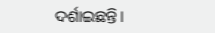ଦର୍ଶାଇଛନ୍ତି।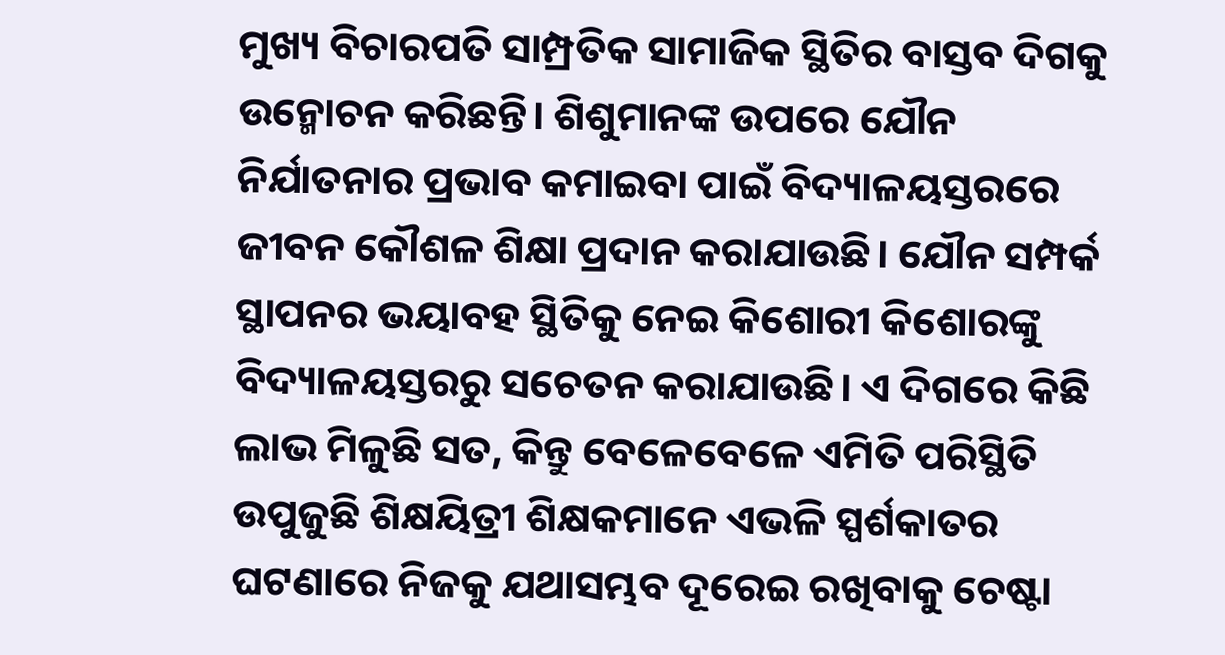ମୁଖ୍ୟ ବିଚାରପତି ସାମ୍ପ୍ରତିକ ସାମାଜିକ ସ୍ଥିତିର ବାସ୍ତବ ଦିଗକୁ ଉନ୍ମୋଚନ କରିଛନ୍ତି। ଶିଶୁମାନଙ୍କ ଉପରେ ଯୌନ ନିର୍ଯାତନାର ପ୍ରଭାବ କମାଇବା ପାଇଁ ବିଦ୍ୟାଳୟସ୍ତରରେ ଜୀବନ କୌଶଳ ଶିକ୍ଷା ପ୍ରଦାନ କରାଯାଉଛି। ଯୌନ ସମ୍ପର୍କ ସ୍ଥାପନର ଭୟାବହ ସ୍ଥିତିକୁ ନେଇ କିଶୋରୀ କିଶୋରଙ୍କୁ ବିଦ୍ୟାଳୟସ୍ତରରୁ ସଚେତନ କରାଯାଉଛି। ଏ ଦିଗରେ କିଛି ଲାଭ ମିଳୁଛି ସତ, କିନ୍ତୁ ବେଳେବେଳେ ଏମିତି ପରିସ୍ଥିତି ଉପୁଜୁଛି ଶିକ୍ଷୟିତ୍ରୀ ଶିକ୍ଷକମାନେ ଏଭଳି ସ୍ପର୍ଶକାତର ଘଟଣାରେ ନିଜକୁ ଯଥାସମ୍ଭବ ଦୂରେଇ ରଖିବାକୁ ଚେଷ୍ଟା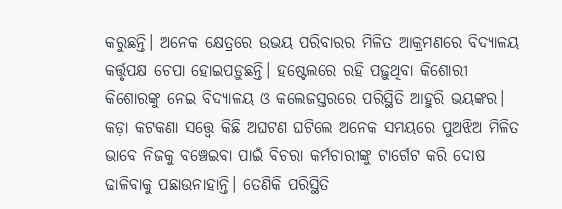କରୁଛନ୍ତି। ଅନେକ କ୍ଷେତ୍ରରେ ଉଭୟ ପରିବାରର ମିଳିତ ଆକ୍ରମଣରେ ବିଦ୍ୟାଳୟ କର୍ତ୍ତୃପକ୍ଷ ଚେପା ହୋଇପଡ଼ୁଛନ୍ତି। ହଷ୍ଟେଲରେ ରହି ପଢ଼ୁଥିବା କିଶୋରୀ କିଶୋରଙ୍କୁ ନେଇ ବିଦ୍ୟାଳୟ ଓ କଲେଜସ୍ତରରେ ପରିସ୍ଥିତି ଆହୁରି ଭୟଙ୍କର। କଡ଼ା କଟକଣା ସତ୍ତ୍ୱେ କିଛି ଅଘଟଣ ଘଟିଲେ ଅନେକ ସମୟରେ ପୁଅଝିଅ ମିଳିତ ଭାବେ ନିଜକୁ ବଞ୍ଚେଇବା ପାଇଁ ବିଚରା କର୍ମଚାରୀଙ୍କୁ ଟାର୍ଗେଟ କରି ଦୋଷ ଢାଳିବାକୁ ପଛାଉନାହାନ୍ତି। ତେଣିକି ପରିସ୍ଥିତି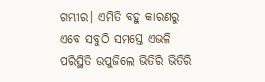ଗମ୍ଭୀର। ଏମିତି ବହୁ କାରଣରୁ ଏବେ ସବୁଠି ସମସ୍ତେ ଏଭଳି ପରିସ୍ଥିତି ଉପୁଜିଲେ ଭିତିରି ଭିତିରି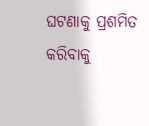ଘଟଣାକୁ ପ୍ରଶମିତ କରିବାକୁ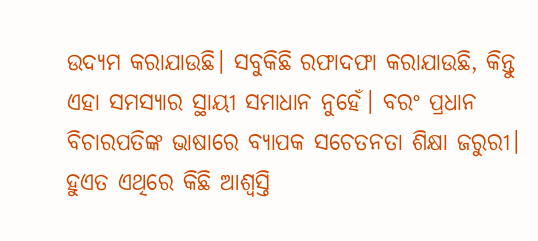ଉଦ୍ୟମ କରାଯାଉଛି। ସବୁକିଛି ରଫାଦଫା କରାଯାଉଛି, କିନ୍ତୁ ଏହା ସମସ୍ୟାର ସ୍ଥାୟୀ ସମାଧାନ ନୁହେଁ। ବରଂ ପ୍ରଧାନ ବିଚାରପତିଙ୍କ ଭାଷାରେ ବ୍ୟାପକ ସଚେତନତା ଶିକ୍ଷା ଜରୁରୀ। ହୁଏତ ଏଥିରେ କିଛି ଆଶ୍ୱସ୍ତି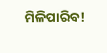ମିଳିପାରିବ!